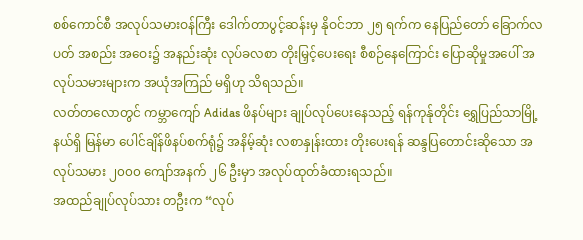စစ်ကောင်စီ အလုပ်သမားဝန်ကြီး ဒေါက်တာပွင့်ဆန်းမှ နိုဝင်ဘာ ၂၅ ရက်က နေပြည်တော် ခြောက်လပတ် အစည်း အဝေး၌ အနည်းဆုံး လုပ်ခလစာ တိုးမြှင့်ပေးရေး စီစဉ်နေကြောင်း ပြောဆိုမှုအပေါ် အလုပ်သမားများက အယုံအကြည် မရှိဟု သိရသည်။
လတ်တလောတွင် ကမ္ဘာကျော် Adidas ဖိနပ်များ ချုပ်လုပ်ပေးနေသည့် ရန်ကုန်ုတိုင်း ရွှေပြည်သာမြို့နယ်ရှိ မြန်မာ ပေါင်ချိန်ဖိနပ်စက်ရုံ၌ အနိမ့်ဆုံး လစာနှုန်းထား တိုးပေးရန် ဆန္ဒပြတောင်းဆိုသော အလုပ်သမား ၂၀၀၀ ကျော်အနက် ၂၆ ဦးမှာ အလုပ်ထုတ်ခံထားရသည်။
အထည်ချုပ်လုပ်သား တဦးက “လုပ်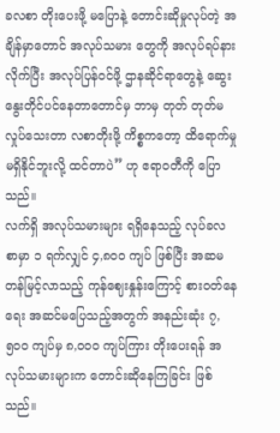ခလစာ တိုးပေးဖို့ မပြောနဲ့ တောင်းဆိုမှုလုပ်တဲ့ အချိန်မှာတောင် အလုပ်သမား တွေကို အလုပ်ရပ်နားလိုက်ပြီး အလုပ်ပြန်ဝင်ဖို့ ဌာနဆိုင်ရာတွေနဲ့ ဆွေးနွေးတိုင်ပင်နေတာတောင်မှ ဘာမှ တုတ် တုတ်မလှုပ်သေးတာ လစာတိုးဖို့ ကိစ္စကတော့ ထိရောက်မှု မရှိနိုင်ဘူးလို့ ထင်တာပဲ” ဟု ဧရာဝတီကို ပြောသည်။
လက်ရှိ အလုပ်သမားများ ရရှိနေသည့် လုပ်ခလစာမှာ ၁ ရက်လျှင် ၄,၈၀၀ ကျပ် ဖြစ်ပြီး အဆမတန်မြင့်လာသည့် ကုန်ဈေးနှုန်းကြောင့် စားဝတ်နေရေး အဆင်မပြေသည့်အတွက် အနည်းဆုံး ၇,၅၀၀ ကျပ်မှ ၈,၀၀၀ ကျပ်ကြား တိုးပေးရန် အလုပ်သမားများက တောင်းဆိုနေကြခြင်း ဖြစ်သည်။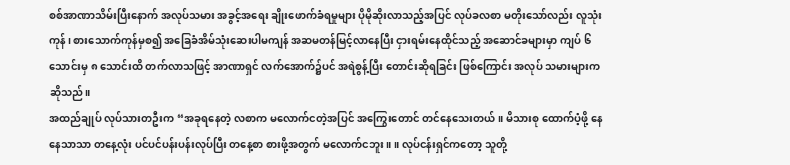စစ်အာဏာသိမ်းပြီးနောက် အလုပ်သမား အခွင့်အရေး ချိုးဖောက်ခံရမှုများ ပိုမိုဆိုးလာသည့်အပြင် လုပ်ခလစာ မတိုးသော်လည်း လူသုံးကုန်၊ စားသောက်ကုန်မှစ၍ အခြေခံအိမ်သုံးဆေးပါမကျန် အဆမတန်မြင့်လာနေပြီး ငှားရမ်းနေထိုင်သည့် အဆောင်ခများမှာ ကျပ် ၆ သောင်းမှ ၈ သောင်းထိ တက်လာသဖြင့် အာဏာရှင် လက်အောက်၌ပင် အရဲစွန့်ပြီး တောင်းဆိုရခြင်း ဖြစ်ကြောင်း အလုပ် သမားများက ဆိုသည်။
အထည်ချုပ် လုပ်သားတဦးက “အခုရနေတဲ့ လစာက မလောက်ငတဲ့အပြင် အကြွေးတောင် တင်နေသေးတယ်။ မိသားစု ထောက်ပံ့ဖို့ နေနေသာသာ တနေ့လုံး ပင်ပင်ပန်းပန်းလုပ်ပြီး တနေ့စာ စားဖို့အတွက် မလောက်ငဘူး။ ။ လုပ်ငန်းရှင်ကတော့ သူတို့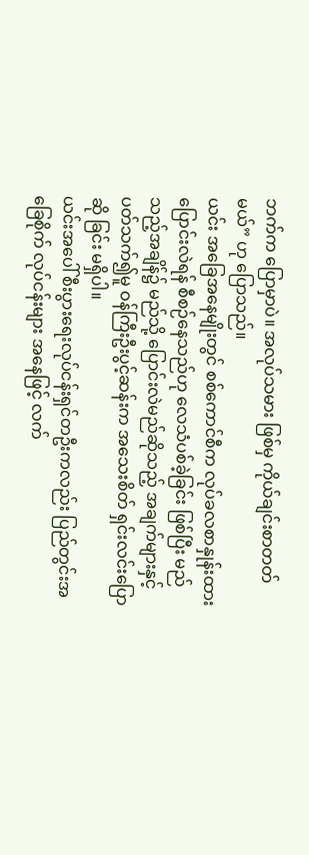ဘက်က ပြောမှာပဲ။ အလုပ်သမား ဖြစ်မှ ကိုယ်ချင်းစာတတ်မယ်” ဟု ပြောသည်။
ယင်း အခြေအနေမျိုးတွင် စစ်ကောင်စီက လုပ်ခလစာနှုန်းထားပြောင်းလဲရန် စီစဉ်နေသည်ဟု လေသံပစ်ခဲ့ခြင်း ဖြစ်ပြီး မည်သည့်အချိန်၌ မည်သို့ ပြောင်းလဲမည်ဆိုသည့် အချက်များနှင့် ပတ်သက်၍မူ ဝန်ကြီးဦးပွင့်ဆန်းက အသေးစိတ် ရှင်းလင်းပြောဆို ခြင်း မရှိပါ။
ယင်းအပေါ် စီးပွားရေးလုပ်ငန်းရှင်တဦးကလည်း ပြည်တွင်းအခြေစိုက် လုပ်ငန်းများ အနေဖြင့် လက်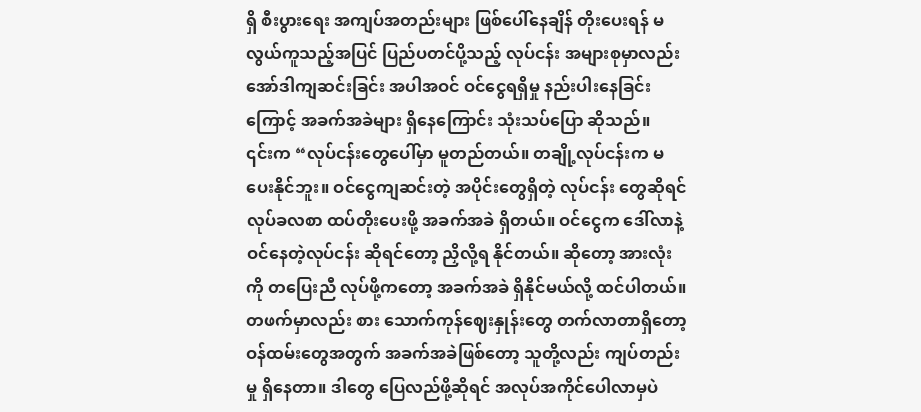ရှိ စီးပွားရေး အကျပ်အတည်းများ ဖြစ်ပေါ်နေချိန် တိုးပေးရန် မလွယ်ကူသည့်အပြင် ပြည်ပတင်ပို့သည့် လုပ်ငန်း အများစုမှာလည်း အော်ဒါကျဆင်းခြင်း အပါအဝင် ဝင်ငွေရရှိမှု နည်းပါးနေခြင်းကြောင့် အခက်အခဲများ ရှိနေကြောင်း သုံးသပ်ပြော ဆိုသည်။
၎င်းက “လုပ်ငန်းတွေပေါ်မှာ မူတည်တယ်။ တချို့လုပ်ငန်းက မပေးနိုင်ဘူး။ ဝင်ငွေကျဆင်းတဲ့ အပိုင်းတွေရှိတဲ့ လုပ်ငန်း တွေဆိုရင် လုပ်ခလစာ ထပ်တိုးပေးဖို့ အခက်အခဲ ရှိတယ်။ ဝင်ငွေက ဒေါ်လာနဲ့ ဝင်နေတဲ့လုပ်ငန်း ဆိုရင်တော့ ညှိလို့ရ နိုင်တယ်။ ဆိုတော့ အားလုံးကို တပြေးညီ လုပ်ဖို့ကတော့ အခက်အခဲ ရှိနိုင်မယ်လို့ ထင်ပါတယ်။ တဖက်မှာလည်း စား သောက်ကုန်ဈေးနှုန်းတွေ တက်လာတာရှိတော့ ဝန်ထမ်းတွေအတွက် အခက်အခဲဖြစ်တော့ သူတို့လည်း ကျပ်တည်းမှု ရှိနေတာ။ ဒါတွေ ပြေလည်ဖို့ဆိုရင် အလုပ်အကိုင်ပေါလာမှပဲ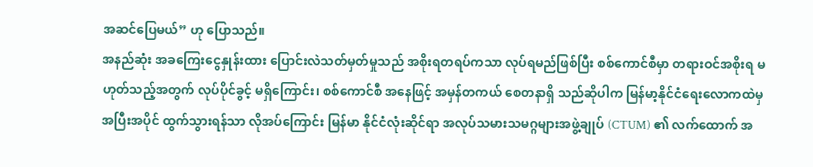အဆင်ပြေမယ်” ဟု ပြောသည်။
အနည်ဆုံး အခကြေးငွေနှုန်းထား ပြောင်းလဲသတ်မှတ်မှုသည် အစိုးရတရပ်ကသာ လုပ်ရမည်ဖြစ်ပြီး စစ်ကောင်စီမှာ တရားဝင်အစိုးရ မဟုတ်သည့်အတွက် လုပ်ပိုင်ခွင့် မရှိကြောင်း၊ စစ်ကောင်စီ အနေဖြင့် အမှန်တကယ် စေတနာရှိ သည်ဆိုပါက မြန်မာ့နိုင်ငံရေးလောကထဲမှ အပြီးအပိုင် ထွက်သွားရန်သာ လိုအပ်ကြောင်း မြန်မာ နိုင်ငံလုံးဆိုင်ရာ အလုပ်သမားသမဂ္ဂများအဖွဲ့ချုပ် (CTUM) ၏ လက်ထောက် အ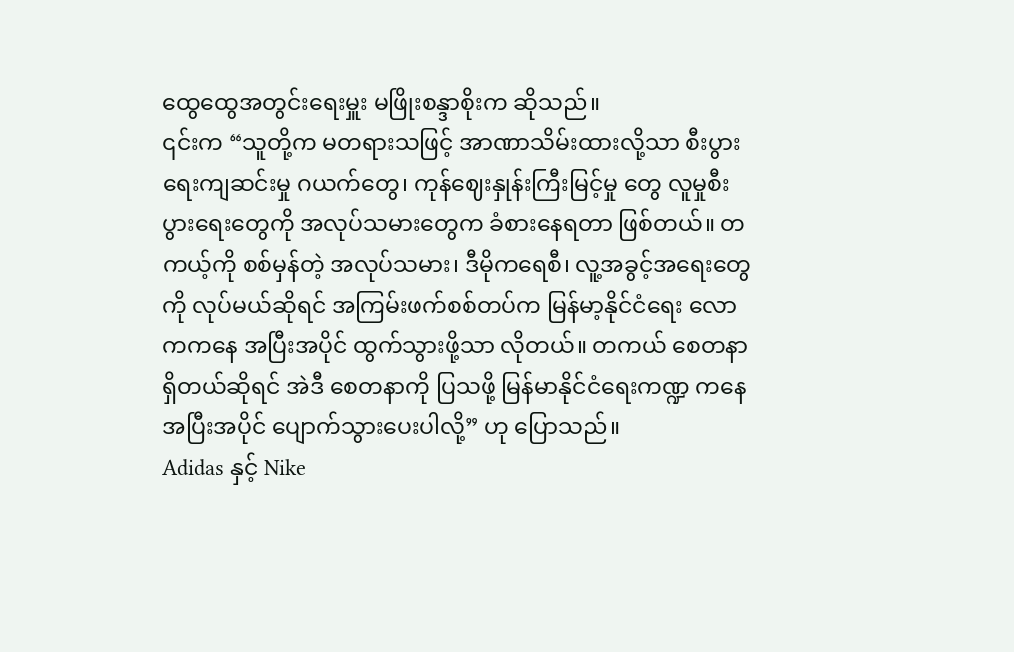ထွေထွေအတွင်းရေးမှူး မဖြိုးစန္ဒာစိုးက ဆိုသည်။
၎င်းက “သူတို့က မတရားသဖြင့် အာဏာသိမ်းထားလို့သာ စီးပွားရေးကျဆင်းမှု ဂယက်တွေ၊ ကုန်ဈေးနှုန်းကြီးမြင့်မှု တွေ လူမှုစီးပွားရေးတွေကို အလုပ်သမားတွေက ခံစားနေရတာ ဖြစ်တယ်။ တကယ့်ကို စစ်မှန်တဲ့ အလုပ်သမား၊ ဒီမိုကရေစီ၊ လူ့အခွင့်အရေးတွေကို လုပ်မယ်ဆိုရင် အကြမ်းဖက်စစ်တပ်က မြန်မာ့နိုင်ငံရေး လောကကနေ အပြီးအပိုင် ထွက်သွားဖို့သာ လိုတယ်။ တကယ် စေတနာရှိတယ်ဆိုရင် အဲဒီ စေတနာကို ပြသဖို့ မြန်မာနိုင်ငံရေးကဏ္ဍ ကနေ အပြီးအပိုင် ပျောက်သွားပေးပါလို့” ဟု ပြောသည်။
Adidas နှင့် Nike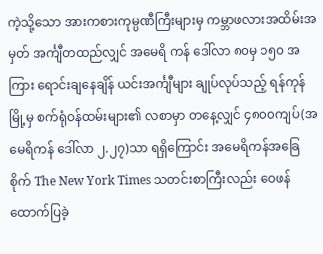ကဲ့သို့သော အားကစားကုမ္ပဏီကြီးများမှ ကမ္ဘာဖလားအထိမ်းအမှတ် အင်္ကျီတထည်လျှင် အမေရိ ကန် ဒေါ်လာ ၈၀မှ ၁၅၀ အကြား ရောင်းချနေချိန် ယင်းအင်္ကျီများ ချုပ်လုပ်သည့် ရန်ကုန်မြို့မှ စက်ရုံဝန်ထမ်းများ၏ လစာမှာ တနေ့လျှင် ၄၈၀၀ကျပ်(အမေရိကန် ဒေါ်လာ ၂.၂၇)သာ ရရှိကြောင်း အမေရိကန်အခြေစိုက် The New York Times သတင်းစာကြီးလည်း ဝေဖန်ထောက်ပြခဲ့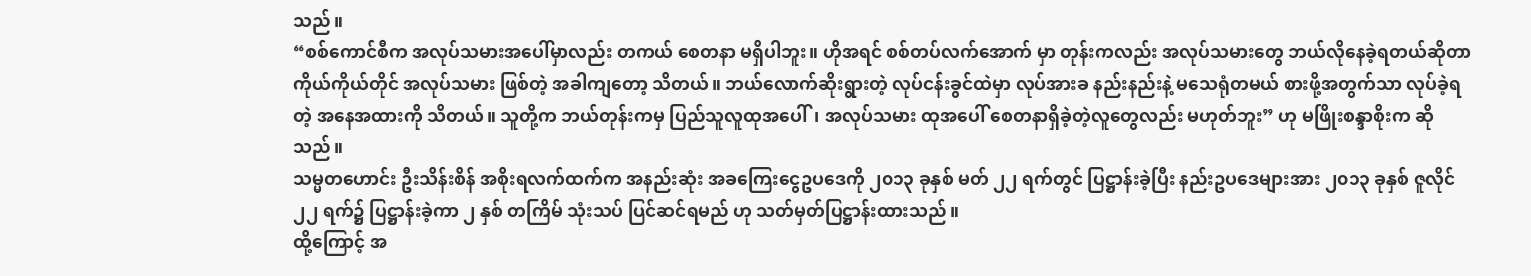သည်။
“စစ်ကောင်စီက အလုပ်သမားအပေါ်မှာလည်း တကယ် စေတနာ မရှိပါဘူး။ ဟိုအရင် စစ်တပ်လက်အောက် မှာ တုန်းကလည်း အလုပ်သမားတွေ ဘယ်လိုနေခဲ့ရတယ်ဆိုတာ ကိုယ်ကိုယ်တိုင် အလုပ်သမား ဖြစ်တဲ့ အခါကျတော့ သိတယ်။ ဘယ်လောက်ဆိုးရွားတဲ့ လုပ်ငန်းခွင်ထဲမှာ လုပ်အားခ နည်းနည်းနဲ့ မသေရုံတမယ် စားဖို့အတွက်သာ လုပ်ခဲ့ရတဲ့ အနေအထားကို သိတယ်။ သူတို့က ဘယ်တုန်းကမှ ပြည်သူလူထုအပေါ်၊ အလုပ်သမား ထုအပေါ် စေတနာရှိခဲ့တဲ့လူတွေလည်း မဟုတ်ဘူး” ဟု မဖြိုးစန္ဒာစိုးက ဆိုသည်။
သမ္မတဟောင်း ဦးသိန်းစိန် အစိုးရလက်ထက်က အနည်းဆုံး အခကြေးငွေဥပဒေကို ၂၀၁၃ ခုနှစ် မတ် ၂၂ ရက်တွင် ပြဋ္ဌာန်းခဲ့ပြီး နည်းဥပဒေများအား ၂၀၁၃ ခုနှစ် ဇူလိုင် ၂၂ ရက်၌ ပြဋ္ဌာန်းခဲ့ကာ ၂ နှစ် တကြိမ် သုံးသပ် ပြင်ဆင်ရမည် ဟု သတ်မှတ်ပြဋ္ဌာန်းထားသည်။
ထို့ကြောင့် အ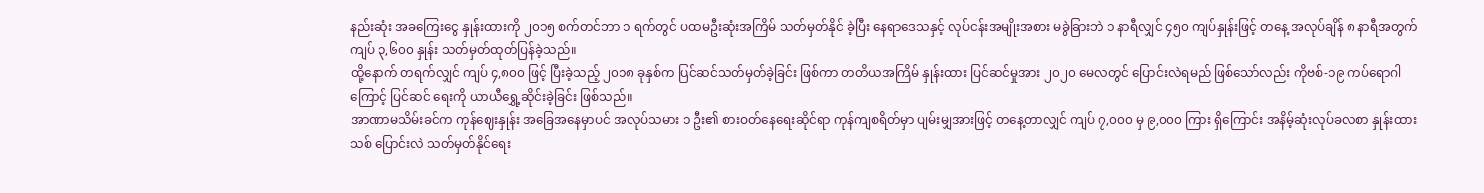နည်းဆုံး အခကြေးငွေ နှုန်းထားကို ၂၀၁၅ စက်တင်ဘာ ၁ ရက်တွင် ပထမဦးဆုံးအကြိမ် သတ်မှတ်နိုင် ခဲ့ပြီး နေရာဒေသနှင့် လုပ်ငန်းအမျိုးအစား မခွဲခြားဘဲ ၁ နာရီလျှင် ၄၅၀ ကျပ်နှုန်းဖြင့် တနေ့ အလုပ်ချိန် ၈ နာရီအတွက် ကျပ် ၃,၆၀၀ နှုန်း သတ်မှတ်ထုတ်ပြန်ခဲ့သည်။
ထို့နောက် တရက်လျှင် ကျပ် ၄,၈၀၀ ဖြင့် ပြီးခဲ့သည့် ၂၀၁၈ ခုနှစ်က ပြင်ဆင်သတ်မှတ်ခဲ့ခြင်း ဖြစ်ကာ တတိယအကြိမ် နှုန်းထား ပြင်ဆင်မှုအား ၂၀၂၀ မေလတွင် ပြောင်းလဲရမည် ဖြစ်သော်လည်း ကိုဗစ်-၁၉ ကပ်ရောဂါကြောင့် ပြင်ဆင် ရေးကို ယာယီရွှေ့ဆိုင်းခဲ့ခြင်း ဖြစ်သည်။
အာဏာမသိမ်းခင်က ကုန်ဈေးနှုန်း အခြေအနေမှာပင် အလုပ်သမား ၁ ဦး၏ စားဝတ်နေရေးဆိုင်ရာ ကုန်ကျစရိတ်မှာ ပျမ်းမျှအားဖြင့် တနေ့တာလျှင် ကျပ် ၇,၀၀၀ မှ ၉,၀၀၀ ကြား ရှိကြောင်း အနိမ့်ဆုံးလုပ်ခလစာ နှုန်းထားသစ် ပြောင်းလဲ သတ်မှတ်နိုင်ရေး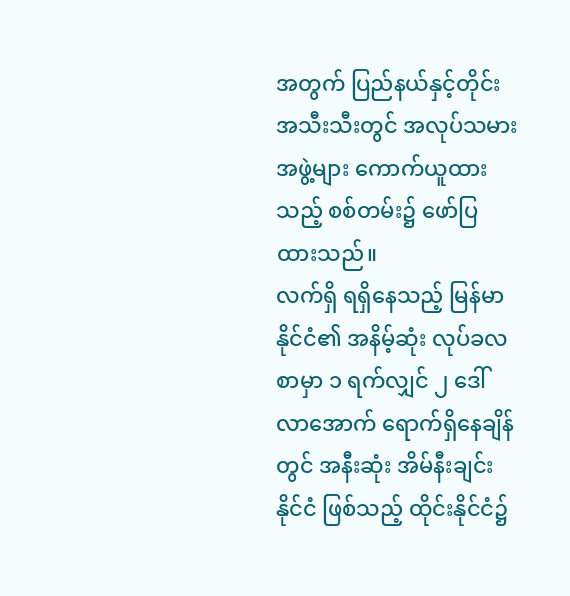အတွက် ပြည်နယ်နှင့်တိုင်း အသီးသီးတွင် အလုပ်သမားအဖွဲ့များ ကောက်ယူထားသည့် စစ်တမ်း၌ ဖော်ပြထားသည်။
လက်ရှိ ရရှိနေသည့် မြန်မာနိုင်ငံ၏ အနိမ့်ဆုံး လုပ်ခလစာမှာ ၁ ရက်လျှင် ၂ ဒေါ်လာအောက် ရောက်ရှိနေချိန်တွင် အနီးဆုံး အိမ်နီးချင်းနိုင်ငံ ဖြစ်သည့် ထိုင်းနိုင်ငံ၌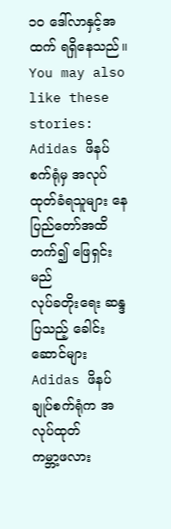၁၀ ဒေါ်လာနှင့်အထက် ရရှိနေသည်။
You may also like these stories:
Adidas ဖိနပ်စက်ရုံမှ အလုပ်ထုတ်ခံရသူများ နေပြည်တော်အထိ တက်၍ ဖြေရှင်းမည်
လုပ်ခတိုးရေး ဆန္ဒပြသည့် ခေါင်းဆောင်များ Adidas ဖိနပ်ချုပ်စက်ရုံက အလုပ်ထုတ်
ကမ္ဘာ့ဖလား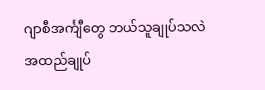ဂျာစီအင်္ကျီတွေ ဘယ်သူချုပ်သလဲ
အထည်ချုပ်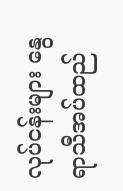လုပ်ငန်းများ နွေရာသီအပ်ထည်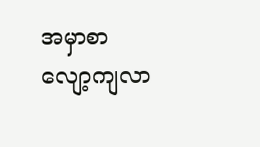အမှာစာ လျော့ကျလာ